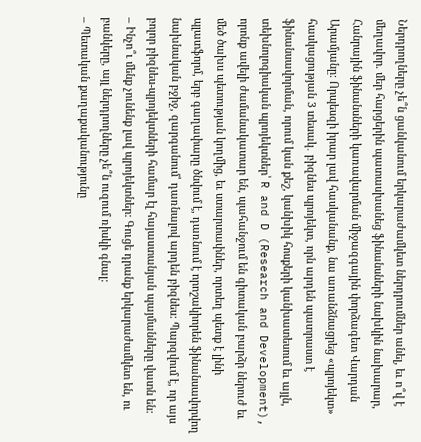Ներդրողները չե՞ն ցանկանում երկարաժամկետ ներդրումներ անել, եւ ո՞վ է մեղավոր. մեր հարցերին պատասխանեց ֆինանսների նախկին նախարար, Հանրային ֆինանսների կառավարման միջազգային փորձագետ Վարդան Արամյանը: Որպեսզի իրար լավ հասկանանք, նա առանձնացրեց «պրոյեկտ» հասկացության 3 տեսակ․ բիզնես պրոյեկտ, որն արդեն պատրաստ է ֆինանսավորման, որում կան քեշ, կանխիկ հոսքերի կանխատեսում եւ այլն, տեխնոլոգիական պրոյեկտներ՝ R and D (Research and Development), որոնք ավելի ժամանակատար են, պահանջում են գիտական բարձր ներուժ եւ մեծ ծախս պետության կողմից, եւ ստարտափներ, որտեղ պետք է լինի պլատֆորմ, երբ գաղափարը ծնվում է, դառնում է որոշակիորեն ֆինանսավորվող նախնական բջիջ, զարգանում՝ դառնալով արդեն բիզնես: Պարզվում է, որ այս բոլոր բիզնես-պրոյեկտների համար էլ հայաստանյան պայմանները վատն են:
– Ինչո՞ւ մենք չունենք լավ պրոյեկտներ: Գուցե դրանք երկարաժամկետ են, ու բանկերը, այլ ներդրողները չե՞ն ուզում ռիսկի գնալ:
– Պետական քաղաքականությունը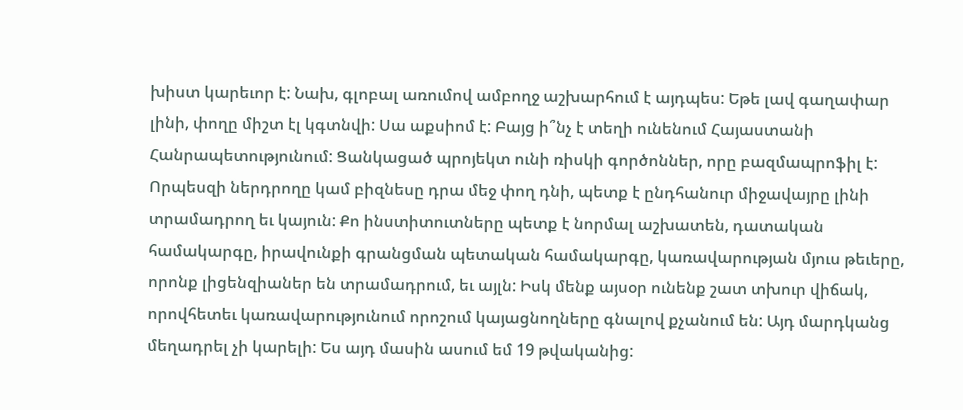խիստ կարեւոր է: Նախ, գլոբալ առումով ամբողջ աշխարհում է այդպես: Եթե լավ գաղափար լինի, փողը միշտ էլ կգտնվի: Սա աքսիոմ է: Բայց ի՞նչ է տեղի ունենում Հայաստանի Հանրապետությունում: Ցանկացած պրոյեկտ ունի ռիսկի գործոններ, որը բազմապրոֆիլ է: Որպեսզի ներդրողը կամ բիզնեսը դրա մեջ փող դնի, պետք է ընդհանուր միջավայրը լինի տրամադրող եւ կայուն: Քո ինստիտուտները պետք է նորմալ աշխատեն, դատական համակարգը, իրավունքի գրանցման պետական համակարգը, կառավարության մյուս թեւերը, որոնք լիցենզիաներ են տրամադրում, եւ այլն: Իսկ մենք այսօր ունենք շատ տխուր վիճակ, որովհետեւ կառավարությունում որոշում կայացնողները գնալով քչանում են: Այդ մարդկանց մեղադրել չի կարելի: Ես այդ մասին ասում եմ 19 թվականից: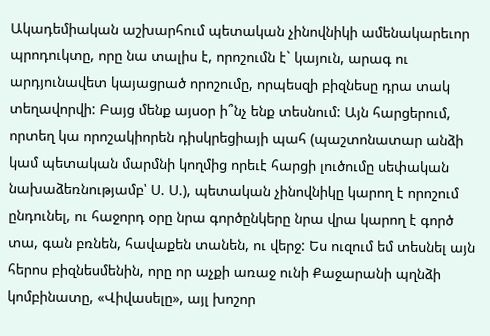Ակադեմիական աշխարհում պետական չինովնիկի ամենակարեւոր պրոդուկտը, որը նա տալիս է, որոշումն է` կայուն, արագ ու արդյունավետ կայացրած որոշումը, որպեսզի բիզնեսը դրա տակ տեղավորվի: Բայց մենք այսօր ի՞նչ ենք տեսնում: Այն հարցերում, որտեղ կա որոշակիորեն դիսկրեցիայի պահ (պաշտոնատար անձի կամ պետական մարմնի կողմից որեւէ հարցի լուծումը սեփական նախաձեռնությամբ՝ Ս. Ս.), պետական չինովնիկը կարող է որոշում ընդունել, ու հաջորդ օրը նրա գործընկերը նրա վրա կարող է գործ տա, գան բռնեն, հավաքեն տանեն, ու վերջ: Ես ուզում եմ տեսնել այն հերոս բիզնեսմենին, որը որ աչքի առաջ ունի Քաջարանի պղնձի կոմբինատը, «Վիվասելը», այլ խոշոր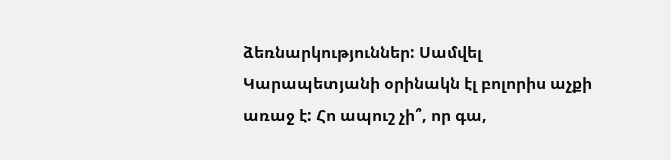ձեռնարկություններ: Սամվել Կարապետյանի օրինակն էլ բոլորիս աչքի առաջ է: Հո ապուշ չի՞, որ գա,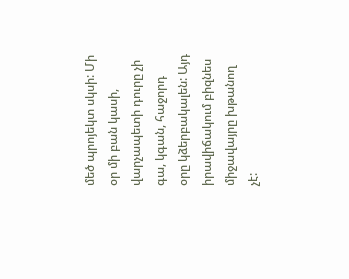մեծ պրոյեկտ սկսի: Մի օր մի բան կասի, վարչապետի դուրը չի գա, կգան, հաջորդ օրը կձերբակալեն: Այդ իրավիճակում բիզնես միջավայրը խթանող չէ: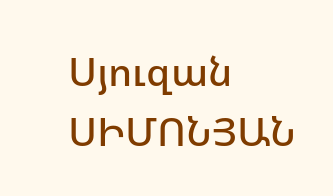Սյուզան ՍԻՄՈՆՅԱՆ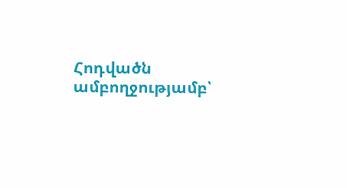Հոդվածն ամբողջությամբ՝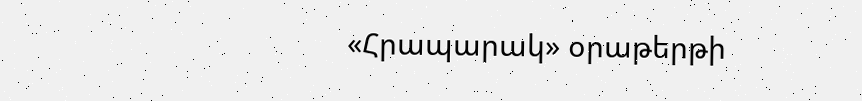«Հրապարակ» օրաթերթի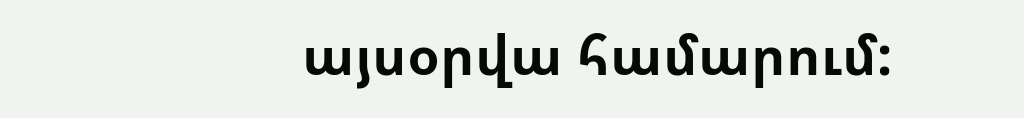այսօրվա համարում: